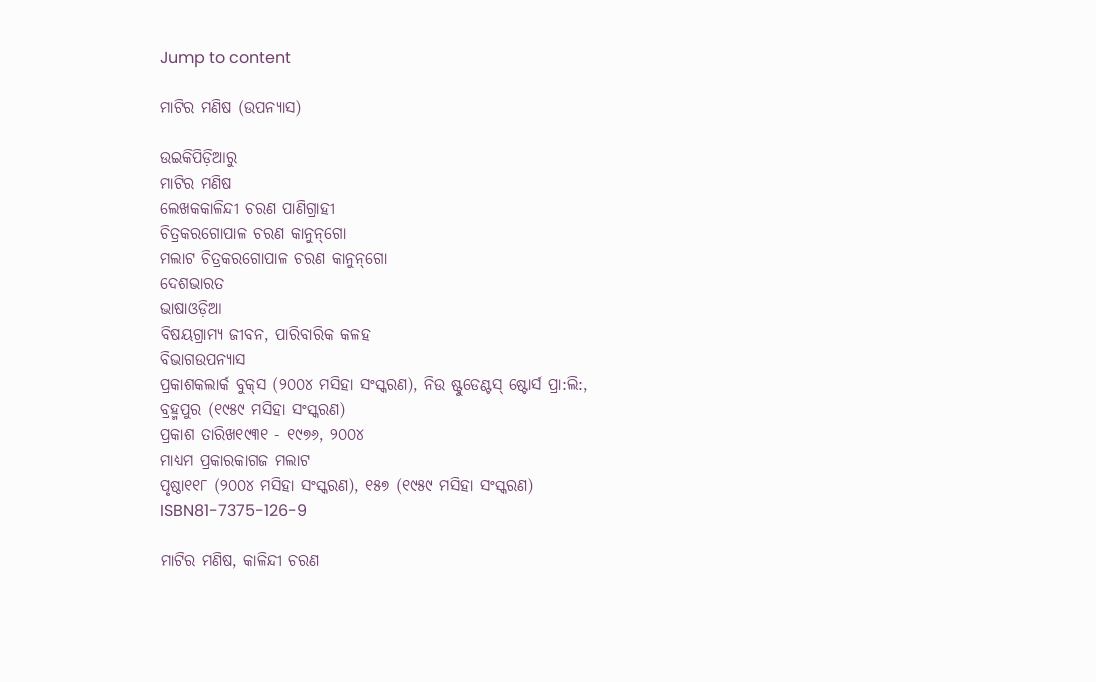Jump to content

ମାଟିର ମଣିଷ (ଉପନ୍ୟାସ)

ଉଇକିପିଡ଼ିଆ‌ରୁ
ମାଟିର ମଣିଷ
ଲେଖକକାଳିନ୍ଦୀ ଚରଣ ପାଣିଗ୍ରାହୀ
ଚିତ୍ରକରଗୋପାଳ ଚରଣ କାନୁନ୍‌ଗୋ
ମଲାଟ ଚିତ୍ରକରଗୋପାଳ ଚରଣ କାନୁନ୍‌ଗୋ
ଦେଶଭାରତ
ଭାଷାଓଡ଼ିଆ
ବିଷୟଗ୍ରାମ୍ୟ ଜୀବନ, ପାରିବାରିକ କଳହ
ବିଭାଗଉପନ୍ୟାସ
ପ୍ରକାଶକଲାର୍କ ବୁକ୍‌ସ (୨୦୦୪ ମସିହା ସଂସ୍କରଣ), ନିଉ ଷ୍ଟୁଡେଣ୍ଟସ୍ ଷ୍ଟୋର୍ସ ପ୍ରା:ଲି:, ବ୍ରହ୍ମପୁର (୧୯୫୯ ମସିହା ସଂସ୍କରଣ)
ପ୍ରକାଶ ତାରିଖ୧୯୩୧ - ୧୯୭୬, ୨୦୦୪
ମାଧ୍ୟମ ପ୍ରକାରକାଗଜ ମଲାଟ
ପୃଷ୍ଠା୧୧୮ (୨୦୦୪ ମସିହା ସଂସ୍କରଣ), ୧୫୭ (୧୯୫୯ ମସିହା ସଂସ୍କରଣ)
ISBN81-7375-126-9

ମାଟିର ମଣିଷ, କାଳିନ୍ଦୀ ଚରଣ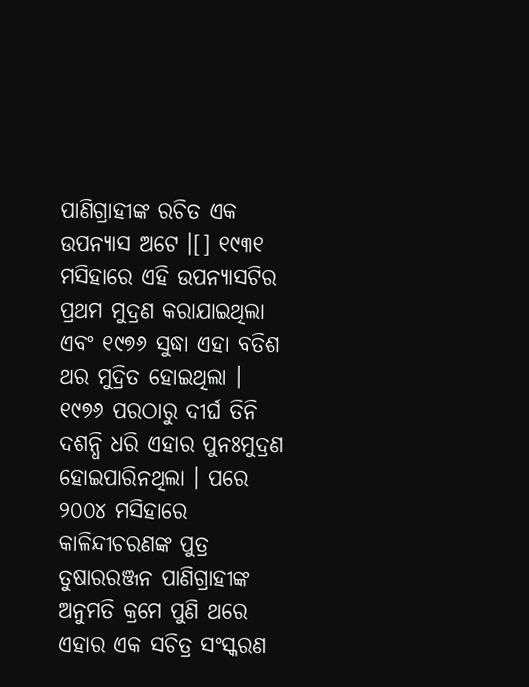ପାଣିଗ୍ରାହୀଙ୍କ ରଚିତ ଏକ ଉପନ୍ୟାସ ଅଟେ ।[] ୧୯୩୧ ମସିହାରେ ଏହି ଉପନ୍ୟାସଟିର ପ୍ରଥମ ମୁଦ୍ରଣ କରାଯାଇଥିଲା ଏବଂ ୧୯୭୬ ସୁଦ୍ଧା ଏହା ବତିଶ ଥର ମୁଦ୍ରିତ ହୋଇଥିଲା । ୧୯୭୬ ପରଠାରୁ ଦୀର୍ଘ ତିନି ଦଶନ୍ଧି ଧରି ଏହାର ପୁନଃମୁଦ୍ରଣ ହୋଇପାରିନଥିଲା । ପରେ ୨୦୦୪ ମସିହାରେ କାଳିନ୍ଦୀଚରଣଙ୍କ ପୁତ୍ର ତୁଷାରରଞ୍ଜନ ପାଣିଗ୍ରାହୀଙ୍କ ଅନୁମତି କ୍ରମେ ପୁଣି ଥରେ ଏହାର ଏକ ସଚିତ୍ର ସଂସ୍କରଣ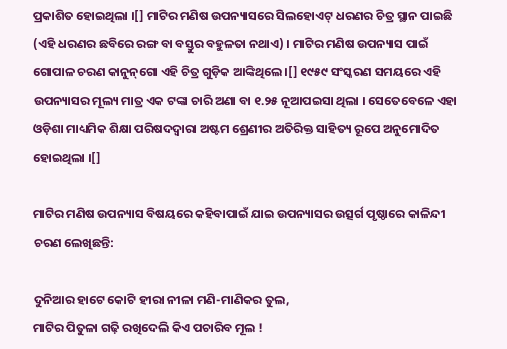ପ୍ରକାଶିତ ହୋଇଥିଲା ।[] ମାଟିର ମଣିଷ ଉପନ୍ୟାସରେ ସିଲହୋଏଟ୍ ଧରଣର ଚିତ୍ର ସ୍ଥାନ ପାଇଛି (ଏହି ଧରଣର ଛବିରେ ରଙ୍ଗ ବା ବସ୍ତୁର ବହୁଳତା ନଥାଏ) । ମାଟିର ମଣିଷ ଉପନ୍ୟାସ ପାଇଁ ଗୋପାଳ ଚରଣ କାନୁନ୍‌ଗୋ ଏହି ଚିତ୍ର ଗୁଡ଼ିକ ଆଙ୍କିଥିଲେ ।[] ୧୯୫୯ ସଂସ୍କରଣ ସମୟରେ ଏହି ଉପନ୍ୟାସର ମୂଲ୍ୟ ମାତ୍ର ଏକ ଟଙ୍କା ଚାରି ଅଣା ବା ୧.୨୫ ନୂଆପଇସା ଥିଲା । ସେତେବେଳେ ଏହା ଓଡ଼ିଶା ମାଧ୍ୟମିକ ଶିକ୍ଷା ପରିଷଦଦ୍ୱାରା ଅଷ୍ଟମ ଶ୍ରେଣୀର ଅତିରିକ୍ତ ସାହିତ୍ୟ ରୂପେ ଅନୁମୋଦିତ ହୋଇଥିଲା ।[]

ମାଟିର ମଣିଷ ଉପନ୍ୟାସ ବିଷୟରେ କହିବାପାଇଁ ଯାଇ ଉପନ୍ୟାସର ଉତ୍ସର୍ଗ ପୃଷ୍ଠାରେ କାଳିନ୍ଦୀ ଚରଣ ଲେଖିଛନ୍ତି:

ଦୁନିଆର ହାଟେ କୋଟି ହୀରା ନୀଳା ମଣି-ମାଣିକର ତୁଲ,
ମାଟିର ପିତୁଳା ଗଢ଼ି ରଖିଦେଲି କିଏ ପଚାରିବ ମୂଲ !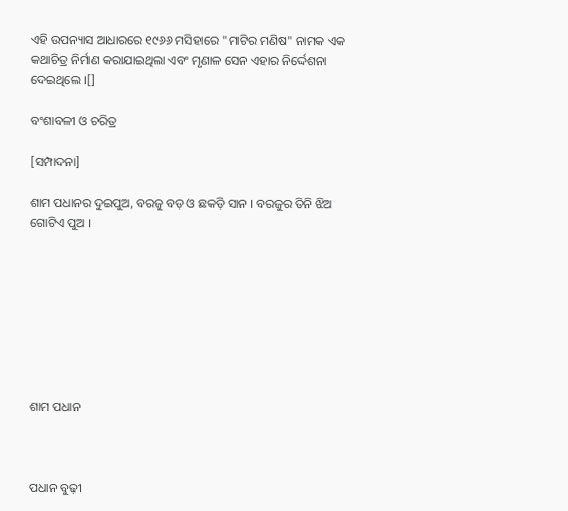ଏହି ଉପନ୍ୟାସ ଆଧାରରେ ୧୯୬୬ ମସିହାରେ "ମାଟିର ମଣିଷ" ନାମକ ଏକ କଥାଚିତ୍ର ନିର୍ମାଣ କରାଯାଇଥିଲା ଏବଂ ମୃଣାଳ ସେନ ଏହାର ନିର୍ଦ୍ଦେଶନା ଦେଇଥିଲେ ।[]

ବଂଶାବଳୀ ଓ ଚରିତ୍ର

[ସମ୍ପାଦନା]

ଶାମ ପଧାନର ଦୁଇପୁଅ, ବରଜୁ ବଡ଼ ଓ ଛକଡ଼ି ସାନ । ବରଜୁର ତିନି ଝିଅ ଗୋଟିଏ ପୁଅ ।








ଶାମ ପଧାନ



ପଧାନ ବୁଢ଼ୀ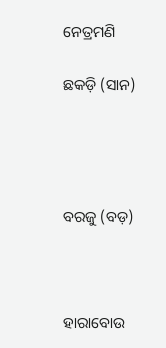ନେତ୍ରମଣି

ଛକଡ଼ି (ସାନ)




ବରଜୁ (ବଡ଼)



ହାରାବୋଉ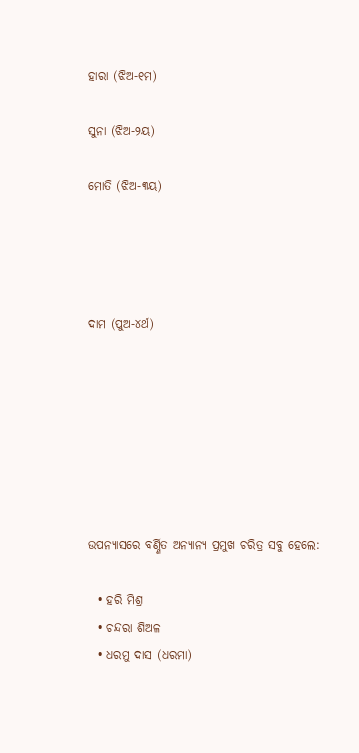ହାରା (ଝିଅ-୧ମ)

ସୁନା (ଝିଅ-୨ୟ)

ମୋତି (ଝିଅ-୩ୟ)




ଦାମ (ପୁଅ-୪ର୍ଥ)







ଉପନ୍ୟାସରେ ବର୍ଣ୍ଣିତ ଅନ୍ୟାନ୍ୟ ପ୍ରମୁଖ ଚରିତ୍ର ସବୁ ହେଲେ:

  • ହରି ମିଶ୍ର
  • ଚନ୍ଦରା ଶିଅଳ
  • ଧରମୁ ଦାସ (ଧରମା)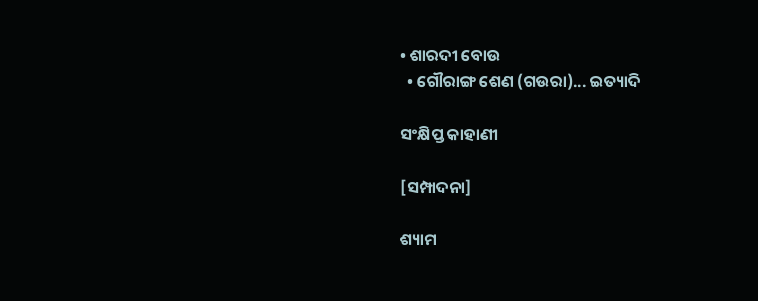• ଶାରଦୀ ବୋଉ
  • ଗୌରାଙ୍ଗ ଶେଣ (ଗଉରା)... ଇତ୍ୟାଦି

ସଂକ୍ଷିପ୍ତ କାହାଣୀ

[ସମ୍ପାଦନା]

ଶ୍ୟାମ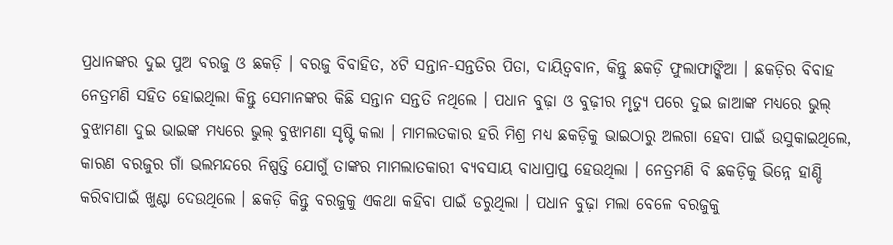ପ୍ରଧାନଙ୍କର ଦୁଇ ପୁଅ ବରଜୁ ଓ ଛକଡ଼ି । ବରଜୁ ବିବାହିତ, ୪ଟି ସନ୍ତାନ-ସନ୍ତତିର ପିତା, ଦାୟିତ୍ୱବାନ, କିନ୍ତୁ ଛକଡ଼ି ଫୁଲାଫାଙ୍କିଆ । ଛକଡ଼ିର ବିବାହ ନେତ୍ରମଣି ସହିତ ହୋଇଥିଲା କିନ୍ତୁ ସେମାନଙ୍କର କିଛି ସନ୍ତାନ ସନ୍ତତି ନଥିଲେ । ପଧାନ ବୁଢ଼ା ଓ ବୁଢ଼ୀର ମୃତ୍ୟୁ ପରେ ଦୁଇ ଜାଆଙ୍କ ମଧ୍ୟରେ ଭୁଲ୍ ବୁଝାମଣା ଦୁଇ ଭାଇଙ୍କ ମଧ୍ୟରେ ଭୁଲ୍ ବୁଝାମଣା ସୃଷ୍ଟି କଲା । ମାମଲତକାର ହରି ମିଶ୍ର ମଧ୍ୟ ଛକଡ଼ିକୁ ଭାଇଠାରୁ ଅଲଗା ହେବା ପାଇଁ ଉସୁକାଇଥିଲେ, କାରଣ ବରଜୁର ଗାଁ ଭଲମନ୍ଦରେ ନିଷ୍ପତ୍ତି ଯୋଗୁଁ ତାଙ୍କର ମାମଲାତକାରୀ ବ୍ୟବସାୟ ବାଧାପ୍ରାପ୍ତ ହେଉଥିଲା । ନେତ୍ରମଣି ବି ଛକଡ଼ିକୁ ଭିନ୍ନେ ହାଣ୍ଡି କରିବାପାଇଁ ଖୁଣ୍ଟା ଦେଉଥିଲେ । ଛକଡ଼ି କିନ୍ତୁ ବରଜୁକୁ ଏକଥା କହିବା ପାଇଁ ଡରୁଥିଲା । ପଧାନ ବୁଢ଼ା ମଲା ବେଳେ ବରଜୁକୁ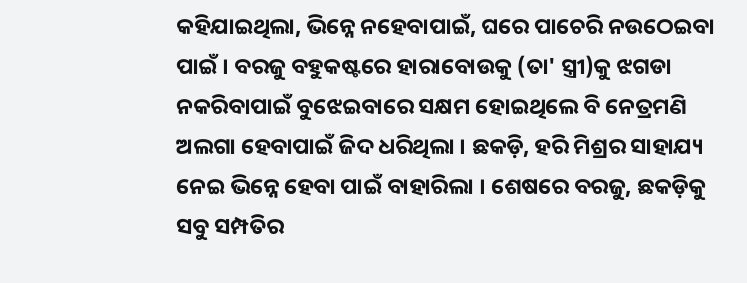କହିଯାଇଥିଲା, ଭିନ୍ନେ ନହେବାପାଇଁ, ଘରେ ପାଚେରି ନଉଠେଇବା ପାଇଁ । ବରଜୁ ବହୁକଷ୍ଟରେ ହାରାବୋଉକୁ (ତା' ସ୍ତ୍ରୀ)କୁ ଝଗଡା ନକରିବାପାଇଁ ବୁଝେଇବାରେ ସକ୍ଷମ ହୋଇଥିଲେ ବି ନେତ୍ରମଣି ଅଲଗା ହେବାପାଇଁ ଜିଦ ଧରିଥିଲା । ଛକଡ଼ି, ହରି ମିଶ୍ରର ସାହାଯ୍ୟ ନେଇ ଭିନ୍ନେ ହେବା ପାଇଁ ବାହାରିଲା । ଶେଷରେ ବରଜୁ, ଛକଡ଼ିକୁ ସବୁ ସମ୍ପତିର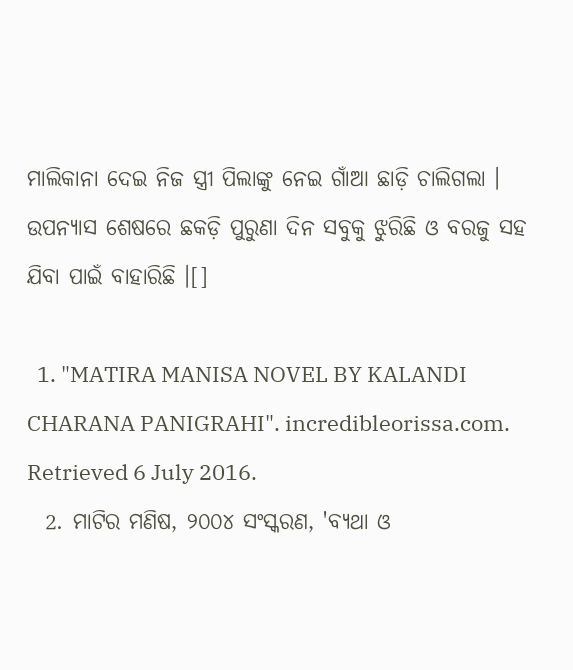ମାଲିକାନା ଦେଇ ନିଜ ସ୍ତ୍ରୀ ପିଲାଙ୍କୁ ନେଇ ଗାଁଆ ଛାଡ଼ି ଚାଲିଗଲା । ଉପନ୍ୟାସ ଶେଷରେ ଛକଡ଼ି ପୁରୁଣା ଦିନ ସବୁକୁ ଝୁରିଛି ଓ ବରଜୁ ସହ ଯିବା ପାଇଁ ବାହାରିଛି ।[]

  1. "MATIRA MANISA NOVEL BY KALANDI CHARANA PANIGRAHI". incredibleorissa.com. Retrieved 6 July 2016.
  2. ମାଟିର ମଣିଷ, ୨୦୦୪ ସଂସ୍କରଣ, 'ବ୍ୟଥା ଓ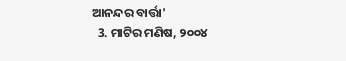ଆନନ୍ଦର ବାର୍ତ୍ତା'
  3. ମାଟିର ମଣିଷ, ୨୦୦୪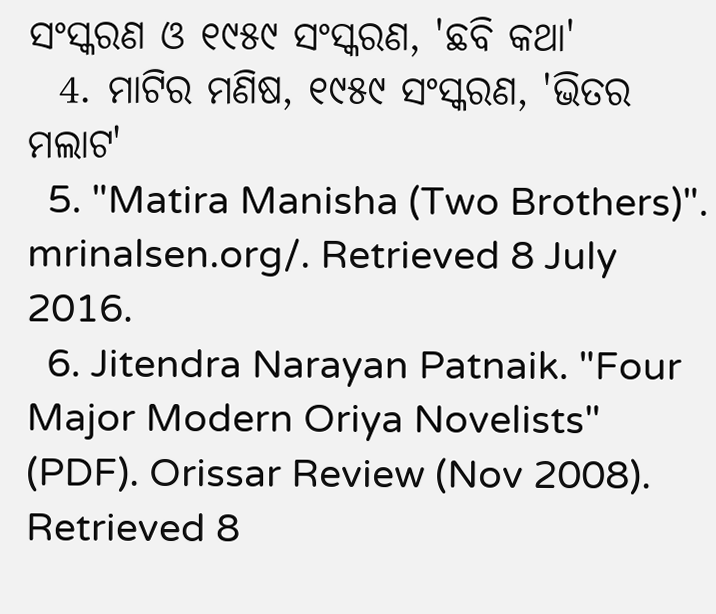ସଂସ୍କରଣ ଓ ୧୯୫୯ ସଂସ୍କରଣ, 'ଛବି କଥା'
  4. ମାଟିର ମଣିଷ, ୧୯୫୯ ସଂସ୍କରଣ, 'ଭିତର ମଲାଟ'
  5. "Matira Manisha (Two Brothers)". mrinalsen.org/. Retrieved 8 July 2016.
  6. Jitendra Narayan Patnaik. "Four Major Modern Oriya Novelists" (PDF). Orissar Review (Nov 2008). Retrieved 8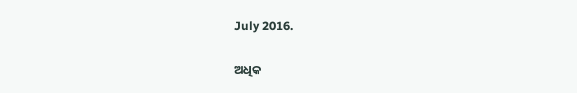July 2016.

ଅଧିକ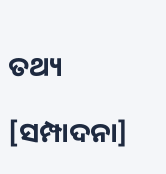ତଥ୍ୟ

[ସମ୍ପାଦନା]